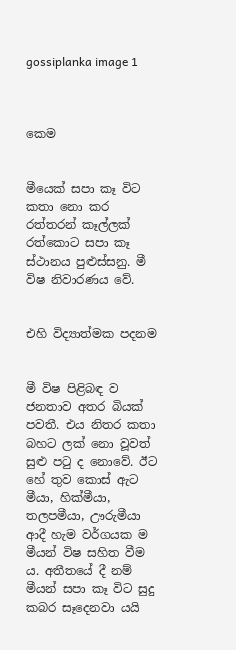gossiplanka image 1



කෙම


මීයෙක් සපා කෑ විට කතා නො කර රත්තරන් කෑල්ලක් රත්කොට සපා කෑ ස්ථානය පුළුස්සනු. මී විෂ නිවාරණය වේ.


එහි විද්‍යාත්මක පදනම


මී විෂ පිළිබඳ ව ජනතාව අතර බියක් පවතී. එය නිතර කතා බහට ලක් නො වූවත් සුළු පටු ද නොවේ. ඊට හේ තුව කොස් ඇට මීයා, හික්මීයා, තලපමීයා, ඌරුමීයා ආදී හැම වර්ගයක ම මීයන් විෂ සහිත වීම ය. අතීතයේ දී නම් මීයන් සපා කෑ විට සුදු කබර සෑදෙනවා යයි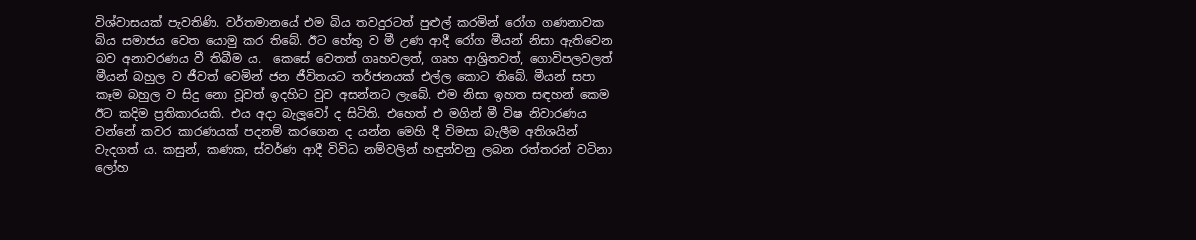විශ්වාසයක් පැවතිණි. වර්තමානයේ එම බිය තවදුරටත් පුළුල් කරමින් රෝග ගණනාවක බිය සමාජය වෙත යොමු කර තිබේ. ඊට හේතු ව මී උණ ආදී රෝග මීයන් නිසා ඇතිවෙන බව අනාවරණය වී තිබීම ය.  කෙසේ වෙතත් ගෘහවලත්, ගෘහ ආශ්‍රිතවත්, ගොවිපලවලත් මීයන් බහුල ව ජීවත් වෙමින් ජන ජීවිතයට තර්ජනයක් එල්ල කොට තිබේ. මීයන් සපා කෑම බහුල ව සිදු නො වූවත් ඉදහිට වුව අසන්නට ලැබේ. එම නිසා ඉහත සඳහන් කෙම ඊට කදිම ප්‍රතිකාරයකි. එය අදා බැලූවෝ ද සිටිති. එහෙත් එ මගින් මී විෂ නිවාරණය වන්නේ කවර කාරණයක් පදනම් කරගෙන ද යන්න මෙහි දී විමසා බැලීම අතිශයින් වැදගත් ය. කසුන්, කණක, ස්වර්ණ ආදී විවිධ නම්වලින් හඳුන්වනු ලබන රත්තරන් වටිනා ලෝහ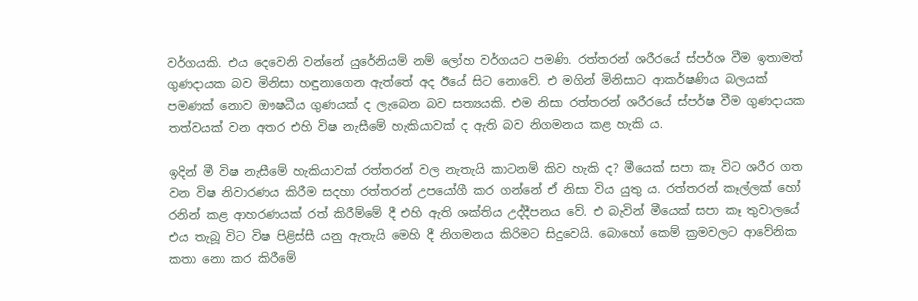වර්ගයකි. එය දෙවෙනි වන්නේ යුරේනියම් නම් ලෝහ වර්ගයට පමණි. රත්තරන් ශරීරයේ ස්පර්ශ වීම ඉතාමත් ගුණදායක බව මිනිසා හඳුනාගෙන ඇත්තේ අද ඊයේ සිට නොවේ. එ මගින් මිනිසාට ආකර්ෂණිය බලයක් පමණක් නොව ඖෂධීය ගුණයක් ද ලැබෙන බව සත්‍යයකි. එම නිසා රත්තරන් ශරීරයේ ස්පර්ෂ වීම ගුණදායක තත්වයක් වන අතර එහි විෂ නැසීමේ හැකියාවක් ද ඇති බව නිගමනය කළ හැකි ය.

ඉදින් මී විෂ නැසීමේ හැකියාවක් රත්තරන් වල නැතැයි කාටනම් කිව හැකි ද? මීයෙක් සපා කෑ විට ශරීර ගත වන විෂ නිවාරණය කිරීම සදහා රත්තරන් උපයෝගී කර ගන්නේ ඒ නිසා විය යුතු ය. රත්තරන් කෑල්ලක් හෝ රනින් කළ ආහරණයක් රත් කිරීම්මේ දී එහි ඇති ශක්තිය උද්දීපනය වේ. එ බැවින් මීයෙක් සපා කෑ තුවාලයේ එය තැබූ විට විෂ පිළිස්සී යනු ඇතැයි මෙහි දී නිගමනය කිරිමට සිදුවෙයි. බොහෝ කෙම් ක්‍රමවලට ආවේනික කතා නො කර කිරීමේ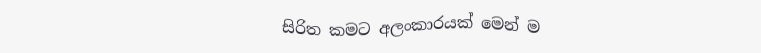සිරිත කමට අලංකාරයක් මෙන් ම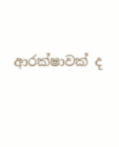ආරක්ෂාවක් ද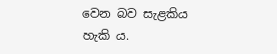වෙන බව සැළකිය හැකි ය.